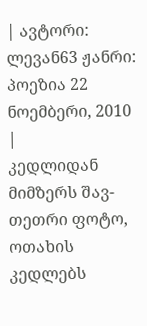| ავტორი: ლევან63 ჟანრი: პოეზია 22 ნოემბერი, 2010 |
კედლიდან მიმზერს შავ-თეთრი ფოტო, ოთახის კედლებს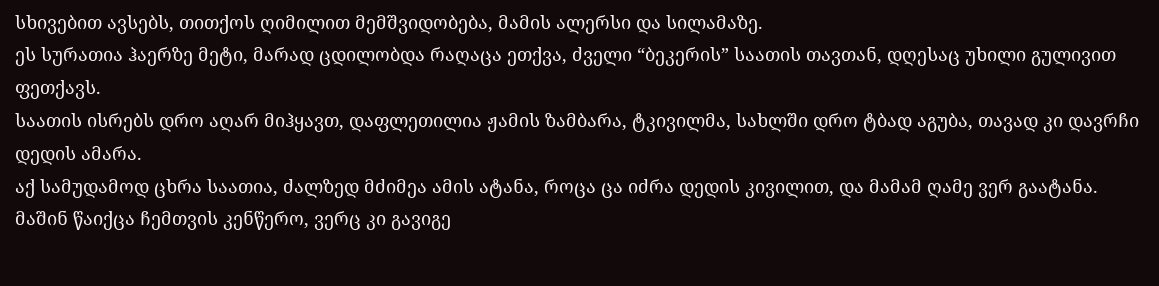სხივებით ავსებს, თითქოს ღიმილით მემშვიდობება, მამის ალერსი და სილამაზე.
ეს სურათია ჰაერზე მეტი, მარად ცდილობდა რაღაცა ეთქვა, ძველი “ბეკერის” საათის თავთან, დღესაც უხილი გულივით ფეთქავს.
საათის ისრებს დრო აღარ მიჰყავთ, დაფლეთილია ჟამის ზამბარა, ტკივილმა, სახლში დრო ტბად აგუბა, თავად კი დავრჩი დედის ამარა.
აქ სამუდამოდ ცხრა საათია, ძალზედ მძიმეა ამის ატანა, როცა ცა იძრა დედის კივილით, და მამამ ღამე ვერ გაატანა.
მაშინ წაიქცა ჩემთვის კენწერო, ვერც კი გავიგე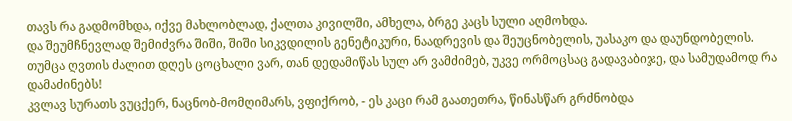თავს რა გადმომხდა, იქვე მახლობლად, ქალთა კივილში, ამხელა, ბრგე კაცს სული აღმოხდა.
და შეუმჩნევლად შემიძვრა შიში, შიში სიკვდილის გენეტიკური, ნაადრევის და შეუცნობელის, უასაკო და დაუნდობელის.
თუმცა ღვთის ძალით დღეს ცოცხალი ვარ, თან დედამიწას სულ არ ვამძიმებ, უკვე ორმოცსაც გადავაბიჯე, და სამუდამოდ რა დამაძინებს!
კვლავ სურათს ვუცქერ, ნაცნობ-მომღიმარს, ვფიქრობ, - ეს კაცი რამ გაათეთრა, წინასწარ გრძნობდა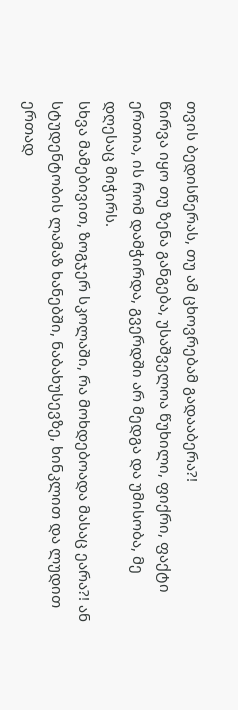თვის ბედისწერას, თუ ამ ცხოვრებამ გადააბერა?!
წირვა იყო თუ ზენა განგება, უსაშველოა წუხილი, ფიქრი, ფაქტი ერთია, ის რომ დამჭირდა, გვერდში არ მედგა და უმისობა, მე დღესაც მიჭირს.
სხვა მამებივით, ზოგჯერ სკოლაში, რა მოხდებოადა მასაც ეარა?! ან სტუდენტობის ლამაზ ხანებში, ნაბახუსევზე, ხინკლით და ლუდით ერთად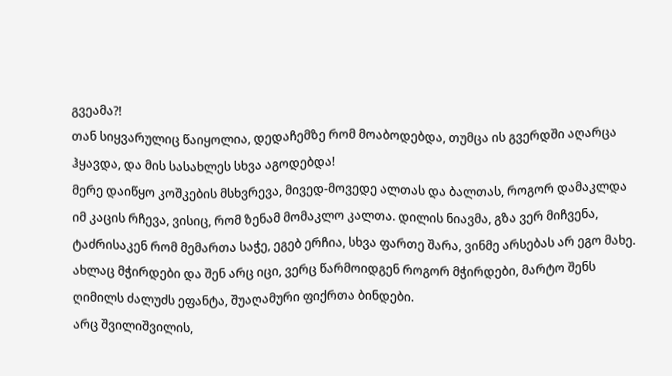გვეამა?!
თან სიყვარულიც წაიყოლია, დედაჩემზე რომ მოაბოდებდა, თუმცა ის გვერდში აღარცა ჰყავდა, და მის სასახლეს სხვა აგოდებდა!
მერე დაიწყო კოშკების მსხვრევა, მივედ-მოვედე ალთას და ბალთას, როგორ დამაკლდა იმ კაცის რჩევა, ვისიც, რომ ზენამ მომაკლო კალთა. დილის ნიავმა, გზა ვერ მიჩვენა, ტაძრისაკენ რომ მემართა საჭე, ეგებ ერჩია, სხვა ფართე შარა, ვინმე არსებას არ ეგო მახე.
ახლაც მჭირდები და შენ არც იცი, ვერც წარმოიდგენ როგორ მჭირდები, მარტო შენს ღიმილს ძალუძს ეფანტა, შუაღამური ფიქრთა ბინდები.
არც შვილიშვილის,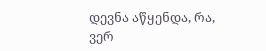დევნა აწყენდა, რა, ვერ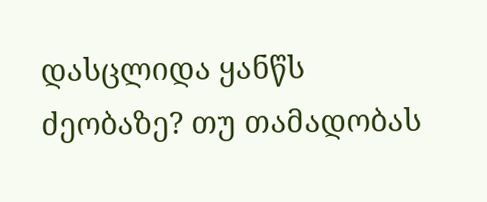დასცლიდა ყანწს ძეობაზე? თუ თამადობას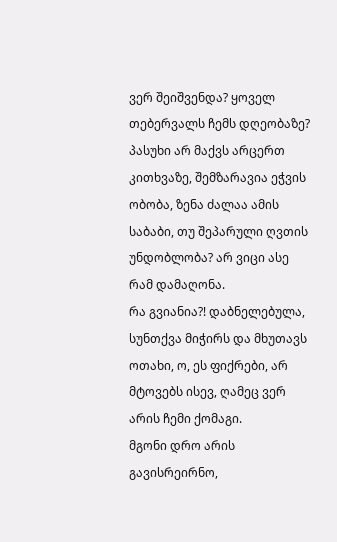ვერ შეიშვენდა? ყოველ თებერვალს ჩემს დღეობაზე?
პასუხი არ მაქვს არცერთ კითხვაზე, შემზარავია ეჭვის ობობა, ზენა ძალაა ამის საბაბი, თუ შეპარული ღვთის უნდობლობა? არ ვიცი ასე რამ დამაღონა.
რა გვიანია?! დაბნელებულა, სუნთქვა მიჭირს და მხუთავს ოთახი, ო, ეს ფიქრები, არ მტოვებს ისევ, ღამეც ვერ არის ჩემი ქომაგი.
მგონი დრო არის გავისრეირნო,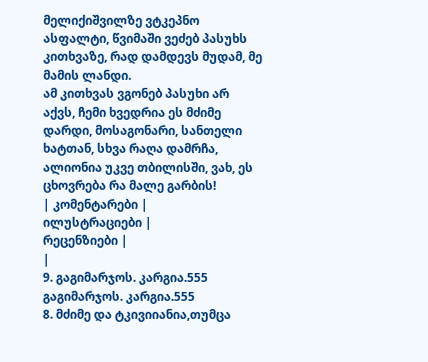მელიქიშვილზე ვტკეპნო ასფალტი, წვიმაში ვეძებ პასუხს კითხვაზე, რად დამდევს მუდამ, მე მამის ლანდი.
ამ კითხვას ვგონებ პასუხი არ აქვს, ჩემი ხვედრია ეს მძიმე დარდი, მოსაგონარი, სანთელი ხატთან, სხვა რაღა დამრჩა, ალიონია უკვე თბილისში, ვახ, ეს ცხოვრება რა მალე გარბის!
| კომენტარები |
ილუსტრაციები |
რეცენზიები |
|
9. გაგიმარჯოს. კარგია.555 გაგიმარჯოს. კარგია.555
8. მძიმე და ტკივიიანია,თუმცა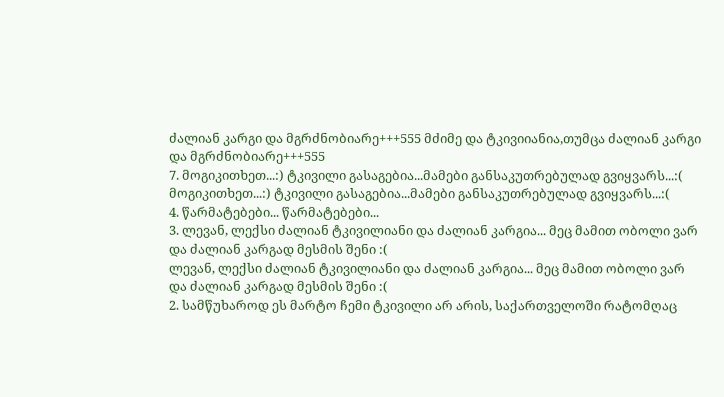ძალიან კარგი და მგრძნობიარე+++555 მძიმე და ტკივიიანია,თუმცა ძალიან კარგი და მგრძნობიარე+++555
7. მოგიკითხეთ...:) ტკივილი გასაგებია...მამები განსაკუთრებულად გვიყვარს...:( მოგიკითხეთ...:) ტკივილი გასაგებია...მამები განსაკუთრებულად გვიყვარს...:(
4. წარმატებები... წარმატებები...
3. ლევან, ლექსი ძალიან ტკივილიანი და ძალიან კარგია... მეც მამით ობოლი ვარ და ძალიან კარგად მესმის შენი :(
ლევან, ლექსი ძალიან ტკივილიანი და ძალიან კარგია... მეც მამით ობოლი ვარ და ძალიან კარგად მესმის შენი :(
2. სამწუხაროდ ეს მარტო ჩემი ტკივილი არ არის, საქართველოში რატომღაც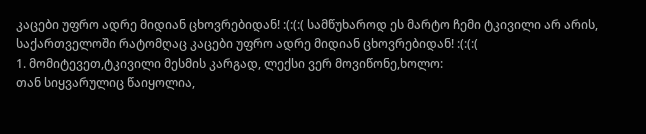კაცები უფრო ადრე მიდიან ცხოვრებიდან! :(:(:( სამწუხაროდ ეს მარტო ჩემი ტკივილი არ არის, საქართველოში რატომღაც კაცები უფრო ადრე მიდიან ცხოვრებიდან! :(:(:(
1. მომიტევეთ,ტკივილი მესმის კარგად, ლექსი ვერ მოვიწონე,ხოლო:
თან სიყვარულიც წაიყოლია,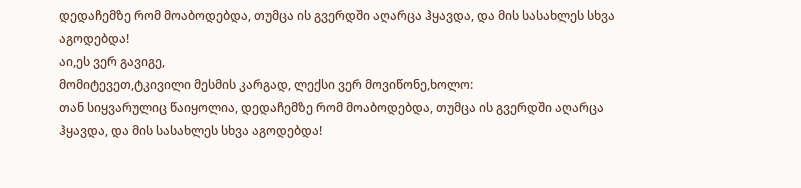დედაჩემზე რომ მოაბოდებდა, თუმცა ის გვერდში აღარცა ჰყავდა, და მის სასახლეს სხვა აგოდებდა!
აი,ეს ვერ გავიგე,
მომიტევეთ,ტკივილი მესმის კარგად, ლექსი ვერ მოვიწონე,ხოლო:
თან სიყვარულიც წაიყოლია, დედაჩემზე რომ მოაბოდებდა, თუმცა ის გვერდში აღარცა ჰყავდა, და მის სასახლეს სხვა აგოდებდა!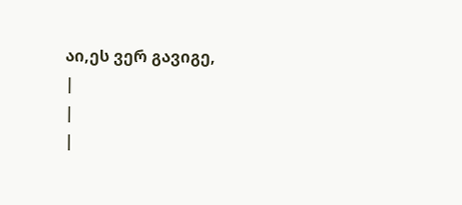აი,ეს ვერ გავიგე,
|
|
|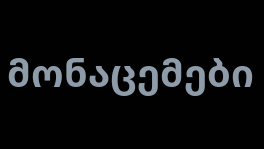მონაცემები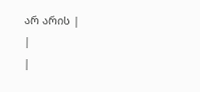არ არის |
|
|